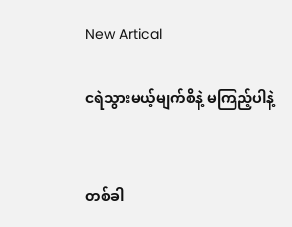New Artical

ငရဲသွားမယ့်မျက်စိနဲ့ မကြည့်ပါနဲ့


တစ်ခါ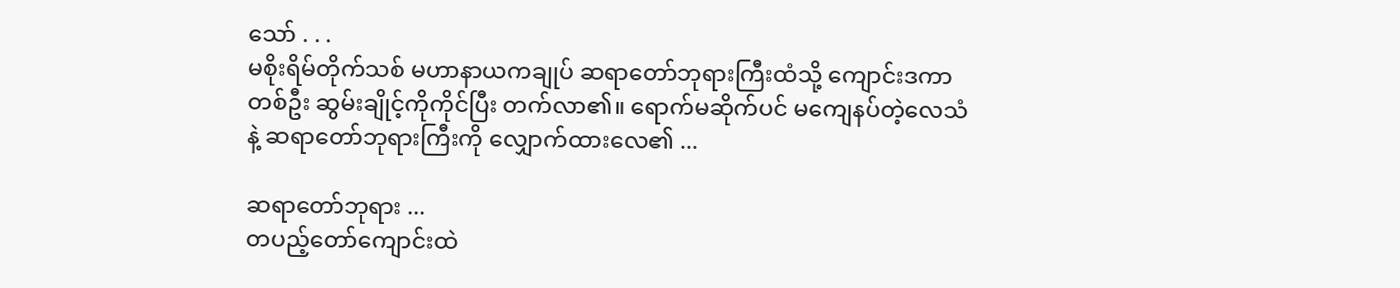သော် . . .
မစိုးရိမ်တိုက်သစ် မဟာနာယကချုပ် ဆရာတော်ဘုရားကြီးထံသို့ ကျောင်းဒကာတစ်ဦး ဆွမ်းချိုင့်ကိုကိုင်ပြီး တက်လာ၏။ ရောက်မဆိုက်ပင် မကျေနပ်တဲ့လေသံနဲ့ ဆရာတော်ဘုရားကြီးကို လျှောက်ထားလေ၏ ...

ဆရာတော်ဘုရား ...
တပည့်တော်ကျောင်းထဲ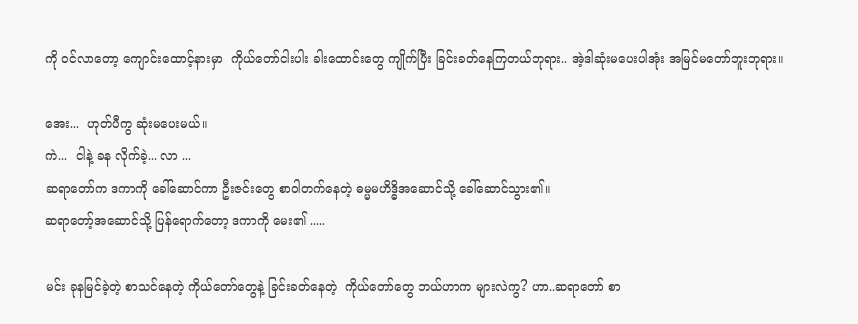ကို ဝင်လာတော့ ကျောင်းထောင့်နားမှာ  ကိုယ်တော်ငါးပါး ခါးထောင်းတွေ ကျိုက်ပြီး ခြင်းခတ်နေကြတယ်ဘုရား.. အဲ့ဒါဆုံးမပေးပါအုံး အမြင်မတော်ဘူးဘုရား။

အေး...  ဟုတ်ပီကွ ဆုံးမပေးမယ်။
ကဲ...  ငါနဲ့ ခန လိုက်ခဲ့... လာ ...
ဆရာတော်က ဒကာကို ခေါ်ဆောင်ကာ ဦးဇင်းတွေ စာဝါတက်နေတဲ့ ဓမ္မမဟိဒ္ဓိအဆောင်သို့ ခေါ်ဆောင်သွား၏။
ဆရာတော့်အဆောင်သို့ ပြန်ရောက်တော့ ဒကာကို မေး၏ .....

မင်း ခုနမြင်ခဲ့တဲ့ စာသင်နေတဲ့ ကိုယ်တော်တွေနဲ့ ခြင်းခတ်နေတဲ့  ကိုယ်တော်တွေ ဘယ်ဟာက များလဲကွ? ဟာ..ဆရာတော် စာ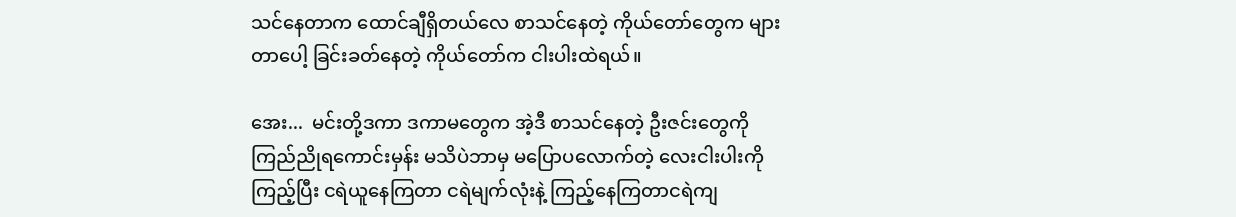သင်နေတာက ထောင်ချီရှိတယ်လေ စာသင်နေတဲ့ ကိုယ်တော်တွေက များတာပေါ့ ခြင်းခတ်နေတဲ့ ကိုယ်တော်က ငါးပါးထဲရယ်။

အေး...  မင်းတို့ဒကာ ဒကာမတွေက အဲ့ဒီ စာသင်နေတဲ့ ဦးဇင်းတွေကို ကြည်ညိုရကောင်းမှန်း မသိပဲဘာမှ မပြောပလောက်တဲ့ လေးငါးပါးကို ကြည့်ပြီး ငရဲယူနေကြတာ ငရဲမျက်လုံးနဲ့ ကြည့်နေကြတာငရဲကျ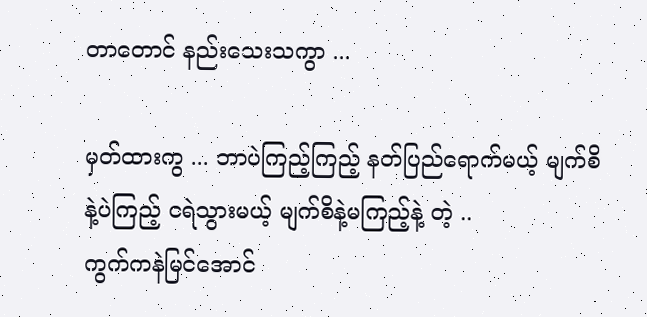တာတောင် နည်းသေးသကွာ ...

မှတ်ထားကွ ... ဘာပဲကြည့်ကြည့် နတ်ပြည်ရောက်မယ့် မျက်စိနဲ့ပဲကြည့် ငရဲသွားမယ့် မျက်စိနဲ့မကြည့်နဲ့ တဲ့ ..
ကွက်ကနဲမြင်အောင်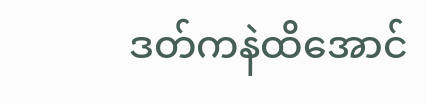ဒတ်ကနဲထိအောင်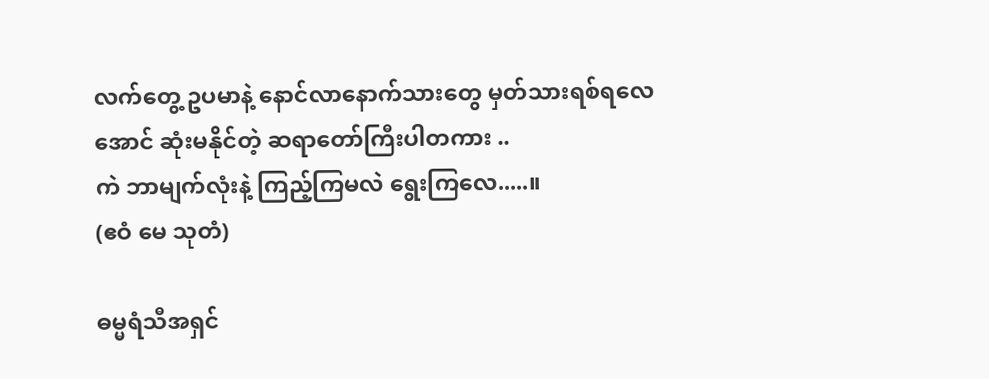လက်တွေ့ ဥပမာနဲ့ နောင်လာနောက်သားတွေ မှတ်သားရစ်ရလေအောင် ဆုံးမနိုင်တဲ့ ဆရာတော်ကြီးပါတကား ..
ကဲ ဘာမျက်လုံးနဲ့ ကြည့်ကြမလဲ ရွေးကြလေ.....။
(ဧဝံ မေ သုတံ)

ဓမ္မရံသီအရှင်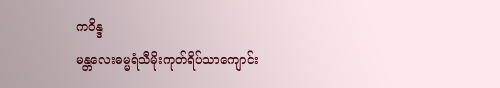ကဝိန္ဒ
မန္တလေးဓမ္မရံသီမိုးကုတ်ရိပ်သာကျောင်း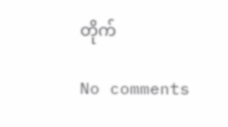တိုက်

No comments